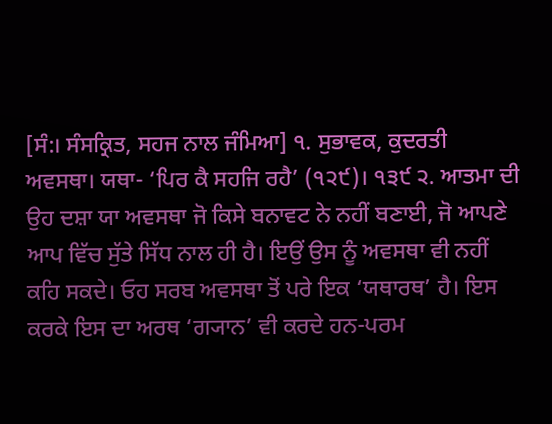[ਸੰ:। ਸੰਸਕ੍ਰਿਤ, ਸਹਜ ਨਾਲ ਜੰਮਿਆ] ੧. ਸੁਭਾਵਕ, ਕੁਦਰਤੀ ਅਵਸਥਾ। ਯਥਾ- ‘ਪਿਰ ਕੈ ਸਹਜਿ ਰਹੈ’ (੧੨੯)। ੧੩੯ ੨. ਆਤਮਾ ਦੀ ਉਹ ਦਸ਼ਾ ਯਾ ਅਵਸਥਾ ਜੋ ਕਿਸੇ ਬਨਾਵਟ ਨੇ ਨਹੀਂ ਬਣਾਈ, ਜੋ ਆਪਣੇ ਆਪ ਵਿੱਚ ਸੁੱਤੇ ਸਿੱਧ ਨਾਲ ਹੀ ਹੈ। ਇਉਂ ਉਸ ਨੂੰ ਅਵਸਥਾ ਵੀ ਨਹੀਂ ਕਹਿ ਸਕਦੇ। ਓਹ ਸਰਬ ਅਵਸਥਾ ਤੋਂ ਪਰੇ ਇਕ ‘ਯਥਾਰਥ’ ਹੈ। ਇਸ ਕਰਕੇ ਇਸ ਦਾ ਅਰਥ ‘ਗ੍ਯਾਨ’ ਵੀ ਕਰਦੇ ਹਨ-ਪਰਮ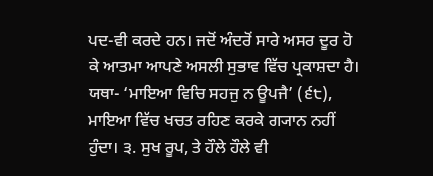ਪਦ-ਵੀ ਕਰਦੇ ਹਨ। ਜਦੋਂ ਅੰਦਰੋਂ ਸਾਰੇ ਅਸਰ ਦੂਰ ਹੋ ਕੇ ਆਤਮਾ ਆਪਣੇ ਅਸਲੀ ਸੁਭਾਵ ਵਿੱਚ ਪ੍ਰਕਾਸ਼ਦਾ ਹੈ। ਯਥਾ- ‘ਮਾਇਆ ਵਿਚਿ ਸਹਜੁ ਨ ਊਪਜੈ’ (੬੮), ਮਾਇਆ ਵਿੱਚ ਖਚਤ ਰਹਿਣ ਕਰਕੇ ਗ੍ਯਾਨ ਨਹੀਂ ਹੁੰਦਾ। ੩. ਸੁਖ ਰੂਪ, ਤੇ ਹੌਲੇ ਹੌਲੇ ਵੀ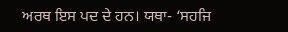ਅਰਥ ਇਸ ਪਦ ਦੇ ਹਨ। ਯਥਾ- ‘ਸਹਜਿ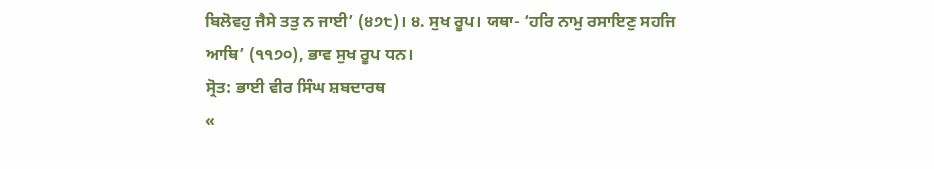ਬਿਲੋਵਹੁ ਜੈਸੇ ਤਤੁ ਨ ਜਾਈ’ (੪੭੮)। ੪. ਸੁਖ ਰੂਪ। ਯਥਾ- ‘ਹਰਿ ਨਾਮੁ ਰਸਾਇਣੁ ਸਹਜਿ ਆਥਿ’ (੧੧੭੦), ਭਾਵ ਸੁਖ ਰੂਪ ਧਨ।
ਸ੍ਰੋਤ: ਭਾਈ ਵੀਰ ਸਿੰਘ ਸ਼ਬਦਾਰਥ
«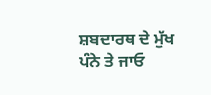ਸ਼ਬਦਾਰਥ ਦੇ ਮੁੱਖ ਪੰਨੇ ਤੇ ਜਾਓ